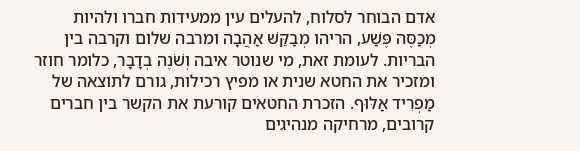אדם הבוחר לסלוח, להעלים עין ממעידות חברו ולהיות מְכַסֶּה פֶּשַׁע, הריהו מְבַקֵּשׁ אַהֲבָה ומרבה שלום וקרבה בין הבריות. לעומת זאת, מי שנוטר איבה וְשֹׁנֶה בְדָבָר, כלומר חוזר ומזכיר את החטא שנית או מפיץ רכילות, גורם לתוצאה של מַפְרִיד אַלּוּף. הזכרת החטאים קורעת את הקשר בין חברים קרובים, מרחיקה מנהיגים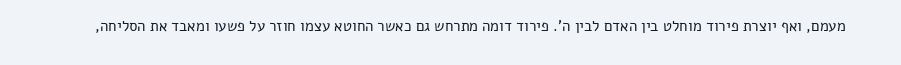מעמם, ואף יוצרת פירוד מוחלט בין האדם לבין ה'. פירוד דומה מתרחש גם כאשר החוטא עצמו חוזר על פשעו ומאבד את הסליחה,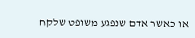או כאשר אדם שנפגע משופט שלקח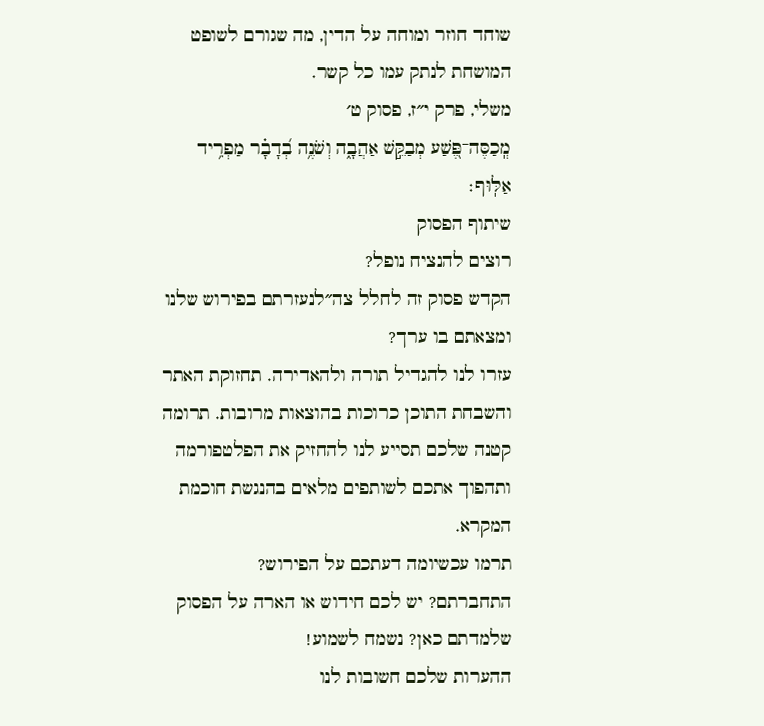שוחד חוזר ומוחה על הדין, מה שגורם לשופט המושחת לנתק עמו כל קשר.
משלי, פרק י״ז, פסוק ט׳
מְֽכַסֶּה־פֶּ֭שַׁע מְבַקֵּ֣שׁ אַהֲבָ֑ה וְשֹׁנֶ֥ה בְ֝דָבָ֗ר מַפְרִ֥יד אַלּֽוּף׃
שיתוף הפסוק
רוצים להנציח נופל?
הקדש פסוק זה לחלל צה״לנעזרתם בפירוש שלנו ומצאתם בו ערך?
עזרו לנו להגדיל תורה ולהאדירה. תחזוקת האתר והשבחת התוכן כרוכות בהוצאות מרובות. תרומה קטנה שלכם תסייע לנו להחזיק את הפלטפורמה ותהפוך אתכם לשותפים מלאים בהנגשת חוכמת המקרא.
תרמו עכשיומה דעתכם על הפירוש?
התחברתם? יש לכם חידוש או הארה על הפסוק שלמדתם כאן? נשמח לשמוע!
ההערות שלכם חשובות לנו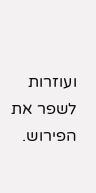ועוזרות לשפר את הפירוש.